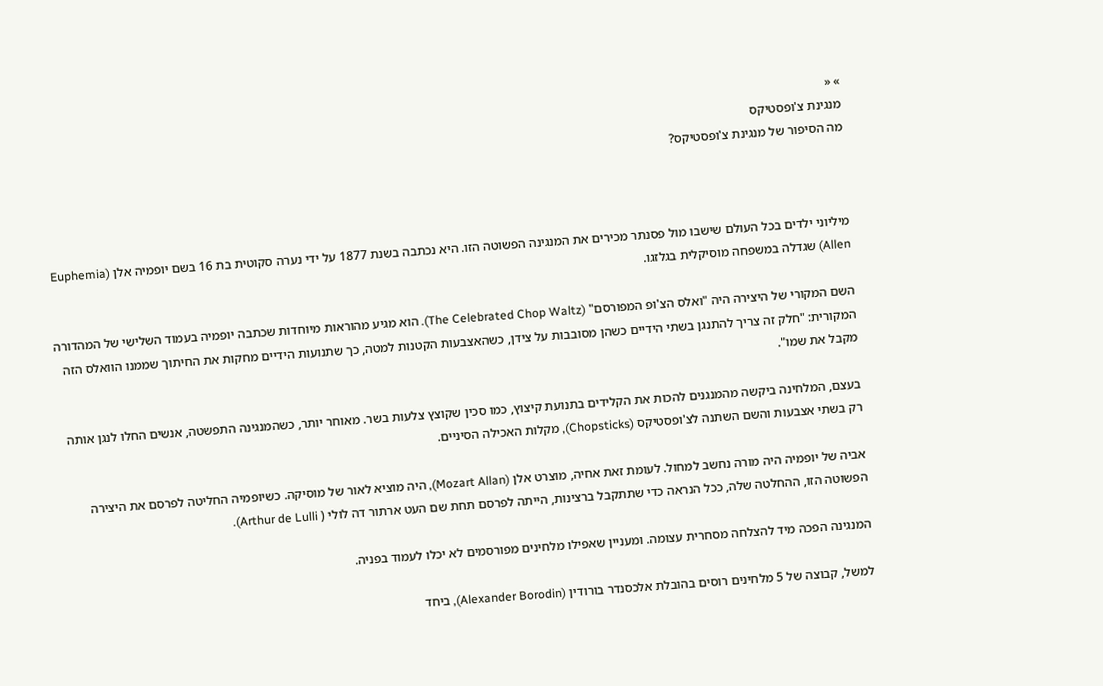» «
מנגינת צ'ופסטיקס
מה הסיפור של מנגינת צ'ופסטיקס?



מיליוני ילדים בכל העולם שישבו מול פסנתר מכירים את המנגינה הפשוטה הזו. היא נכתבה בשנת 1877 על ידי נערה סקוטית בת 16 בשם יופמיה אלן (Euphemia Allen) שגדלה במשפחה מוסיקלית בגלזגו.

השם המקורי של היצירה היה "ואלס הצ'ופ המפורסם" (The Celebrated Chop Waltz). הוא מגיע מהוראות מיוחדות שכתבה יופמיה בעמוד השלישי של המהדורה המקורית: "חלק זה צריך להתנגן בשתי הידיים כשהן מסובבות על צידן, כשהאצבעות הקטנות למטה, כך שתנועות הידיים מחקות את החיתוך שממנו הוואלס הזה מקבל את שמו".

בעצם, המלחינה ביקשה מהמנגנים להכות את הקלידים בתנועת קיצוץ, כמו סכין שקוצץ צלעות בשר. מאוחר יותר, כשהמנגינה התפשטה, אנשים החלו לנגן אותה רק בשתי אצבעות והשם השתנה לצ'ופסטיקס (Chopsticks), מקלות האכילה הסיניים.

אביה של יופמיה היה מורה נחשב למחול. לעומת זאת אחיה, מוצרט אלן (Mozart Allan), היה מוציא לאור של מוסיקה. כשיופמיה החליטה לפרסם את היצירה הפשוטה הזו, ההחלטה שלה, ככל הנראה כדי שתתקבל ברצינות, הייתה לפרסם תחת שם העט ארתור דה לולי ( Arthur de Lulli).

המנגינה הפכה מיד להצלחה מסחרית עצומה. ומעניין שאפילו מלחינים מפורסמים לא יכלו לעמוד בפניה.

למשל, קבוצה של 5 מלחינים רוסים בהובלת אלכסנדר בורודין (Alexander Borodin), ביחד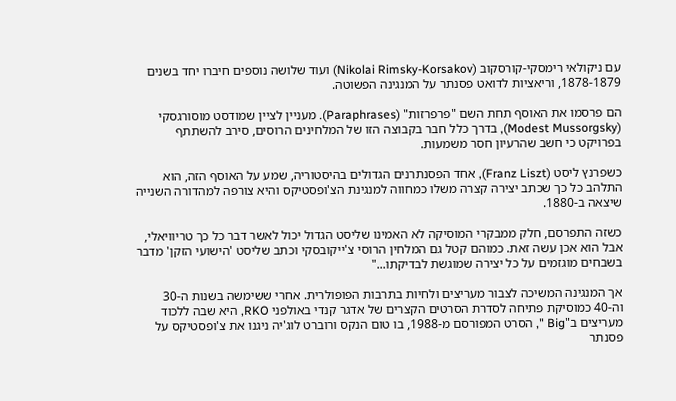עם ניקולאי רימסקי-קורסקוב (Nikolai Rimsky-Korsakov) ועוד שלושה נוספים חיברו יחד בשנים 1878-1879, וריאציות לדואט פסנתר על המנגינה הפשוטה.

הם פרסמו את האוסף תחת השם "פרפרזות" (Paraphrases). מעניין לציין שמודסט מוסורגסקי (Modest Mussorgsky), בדרך כלל חבר בקבוצה הזו של המלחינים הרוסים, סירב להשתתף בפרויקט כי חשב שהרעיון חסר משמעות.

כשפרנץ ליסט (Franz Liszt), אחד הפסנתרנים הגדולים בהיסטוריה, שמע על האוסף הזה, הוא התלהב כל כך שכתב יצירה קצרה משלו כמחווה למנגינת הצ'ופסטיקס והיא צורפה למהדורה השנייה שיצאה ב-1880.

כשזה התפרסם, חלק ממבקרי המוסיקה לא האמינו שליסט הגדול יכול לאשר דבר כל כך טריוויאלי, אבל הוא אכן עשה זאת. כמוהם קטל גם המלחין הרוסי צ'ייקובסקי וכתב שליסט 'הישועי הזקן' מדבר בשבחים מוגזמים על כל יצירה שמוגשת לבדיקתו..."

אך המנגינה המשיכה לצבור מעריצים ולחיות בתרבות הפופולרית. אחרי ששימשה בשנות ה-30 וה-40 כמוסיקת פתיחה לסדרת הסרטים הקצרים של אדגר קנדי באולפני RKO, היא שבה ללכוד מעריצים ב"Big ", הסרט המפורסם מ-1988, בו טום הנקס ורוברט לוג'יה ניגנו את צ'ופסטיקס על פסנתר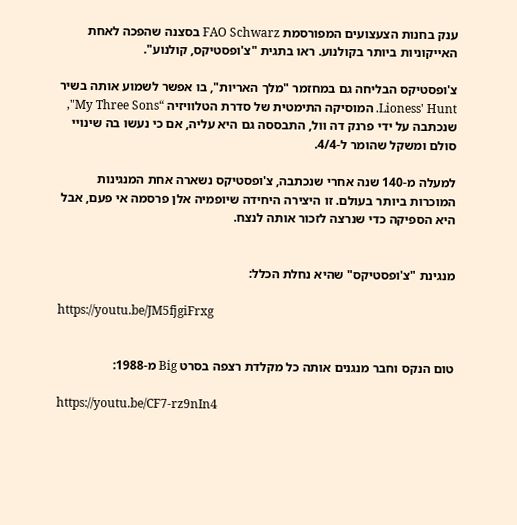ענק בחנות הצעצועים המפורסמת FAO Schwarz בסצנה שהפכה לאחת האייקוניות ביותר בקולנוע. ראו בתגית "צ'ופסטיקס, קולנוע".

צ'ופסטיקס הבליחה גם במחזמר "מלך האריות", בו אפשר לשמוע אותה בשיר Lioness' Hunt. המוסיקה התימטית של סדרת הטלוויזיה “My Three Sons", שנכתבה על ידי פרנק דה וול, התבססה גם היא עליה, אם כי נעשו בה שינויי סולם ומשקל שהומר ל-4/4.

למעלה מ-140 שנה אחרי שנכתבה, צ'ופסטיקס נשארה אחת המנגינות המוכרות ביותר בעולם. זו היצירה היחידה שיופמיה אלן פרסמה אי פעם, אבל היא הספיקה כדי שנרצה לזכור אותה לנצח.


מנגינת "צ'ופסטיקס" שהיא נחלת הכלל:

https://youtu.be/JM5fjgiFrxg


טום הנקס וחבר מנגנים אותה כל מקלדת רצפה בסרט Big מ-1988:

https://youtu.be/CF7-rz9nIn4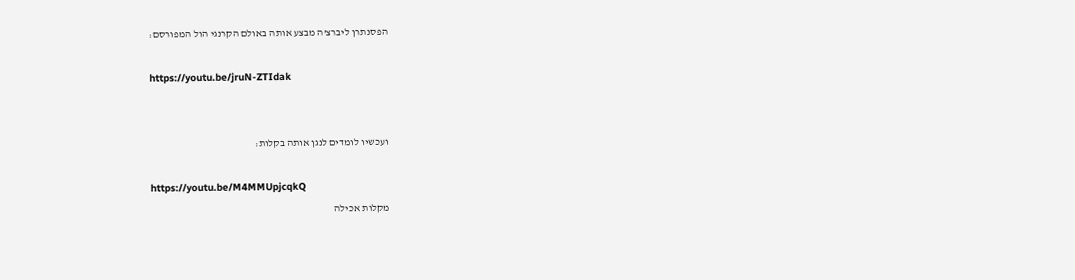הפסנתרן ליברצ'ה מבצע אותה באולם הקרנגי הול המפורסם:

https://youtu.be/jruN-ZTIdak


ועכשיו לומדים לנגן אותה בקלות:

https://youtu.be/M4MMUpjcqkQ
מקלות אכילה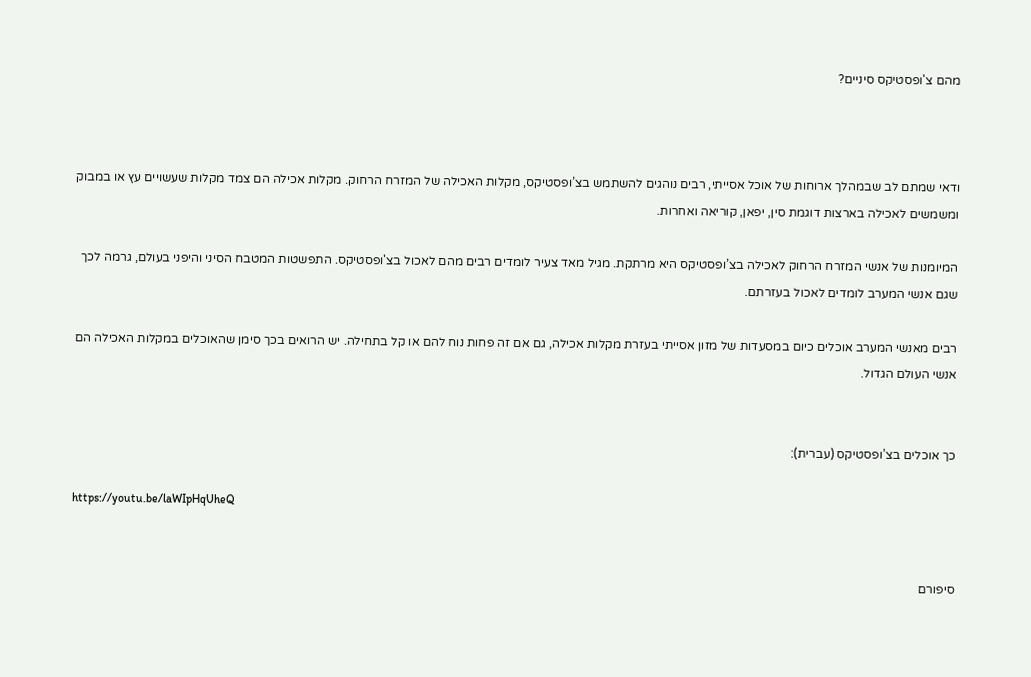מהם צ'ופסטיקס סיניים?



ודאי שמתם לב שבמהלך ארוחות של אוכל אסייתי, רבים נוהגים להשתמש בצ’ופסטיקס, מקלות האכילה של המזרח הרחוק. מקלות אכילה הם צמד מקלות שעשויים עץ או במבוק ומשמשים לאכילה בארצות דוגמת סין, יפאן, קוריאה ואחרות.

המיומנות של אנשי המזרח הרחוק לאכילה בצ’ופסטיקס היא מרתקת. מגיל מאד צעיר לומדים רבים מהם לאכול בצ'ופסטיקס. התפשטות המטבח הסיני והיפני בעולם, גרמה לכך שגם אנשי המערב לומדים לאכול בעזרתם.

רבים מאנשי המערב אוכלים כיום במסעדות של מזון אסייתי בעזרת מקלות אכילה, גם אם זה פחות נוח להם או קל בתחילה. יש הרואים בכך סימן שהאוכלים במקלות האכילה הם אנשי העולם הגדול.


כך אוכלים בצ’ופסטיקס (עברית):

https://youtu.be/laWIpHqUheQ


סיפורם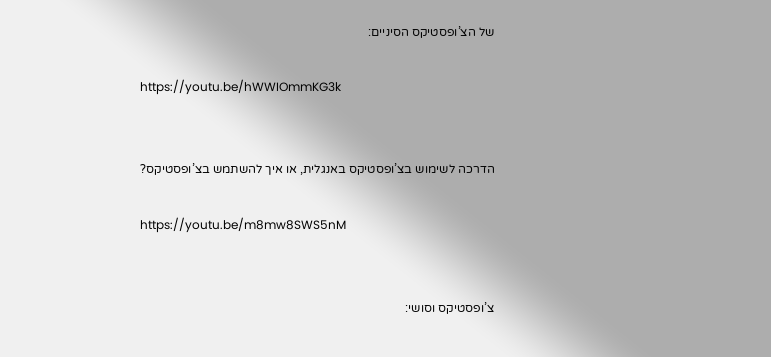של הצ’ופסטיקס הסיניים:

https://youtu.be/hWWIOmmKG3k


הדרכה לשימוש בצ’ופסטיקס באנגלית, או איך להשתמש בצ’ופסטיקס?

https://youtu.be/m8mw8SWS5nM


צ’ופסטיקס וסושי: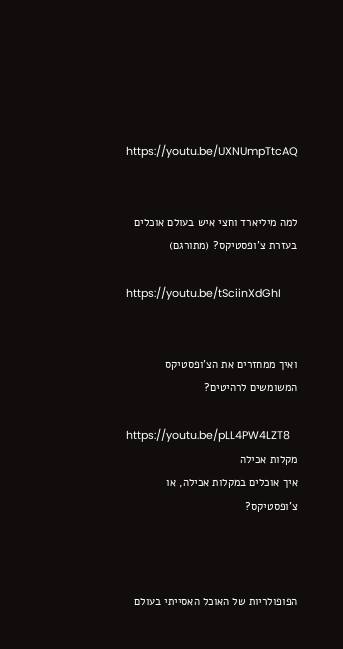https://youtu.be/UXNUmpTtcAQ


למה מיליארד וחצי איש בעולם אוכלים בעזרת צ'ופסטיקס? (מתורגם)

https://youtu.be/tSciinXdGhI


ואיך ממחזרים את הצ'ופסטיקס המשומשים לרהיטים?

https://youtu.be/pLL4PW4LZT8
מקלות אכילה
איך אוכלים במקלות אכילה, או צ'ופסטיקס?



הפופולריות של האוכל האסייתי בעולם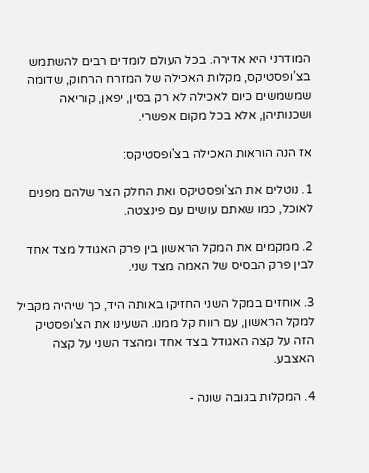המודרני היא אדירה. בכל העולם לומדים רבים להשתמש בצ’ופסטיקס, מקלות האכילה של המזרח הרחוק, שדומה שמשמשים כיום לאכילה לא רק בסין, יפאן, קוריאה ושכנותיהן, אלא בכל מקום אפשרי.

אז הנה הוראות האכילה בצ'ופסטיקס:

1. נוטלים את הצ'ופסטיקס ואת החלק הצר שלהם מפנים לאוכל, כמו שאתם עושים עם פינצטה.

2. ממקמים את המקל הראשון בין פרק האגודל מצד אחד לבין פרק הבסיס של האמה מצד שני.

3. אוחזים במקל השני החזיקו באותה היד, כך שיהיה מקביל למקל הראשון, עם רווח קל ממנו. השעינו את הצ'ופסטיק הזה על קצה האגודל בצד אחד ומהצד השני על קצה האצבע.

4. המקלות בגובה שונה -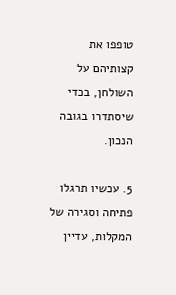טופפו את קצותיהם על השולחן, בכדי שיסתדרו בגובה הנכון.

5. עכשיו תרגלו פתיחה וסגירה של המקלות, עדיין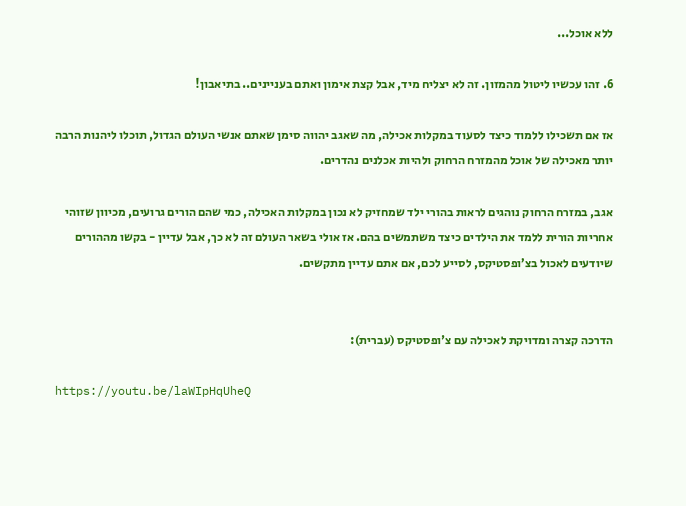ללא אוכל...

6. זהו עכשיו ליטול מהמזון. זה לא יצליח מיד, אבל קצת אימון ואתם בעניינים.. בתיאבון!

אז אם תשכילו ללמוד כיצד לסעוד במקלות אכילה, מה שאגב יהווה סימן שאתם אנשי העולם הגדול, תוכלו ליהנות הרבה יותר מאכילה של אוכל מהמזרח הרחוק ולהיות אכלנים נהדרים.

אגב, במזרח הרחוק נוהגים לראות בהורי ילד שמחזיק לא נכון במקלות האכילה, כמי שהם הורים גרועים, מכיוון שזוהי אחריות הורית ללמד את הילדים כיצד משתמשים בהם. אז אולי בשאר העולם זה לא כך, אבל עדיין - בקשו מההורים שיודעים לאכול בצ’ופסטיקס, לסייע לכם, אם אתם עדיין מתקשים.


הדרכה קצרה ומדויקת לאכילה עם צ'ופסטיקס (עברית):

https://youtu.be/laWIpHqUheQ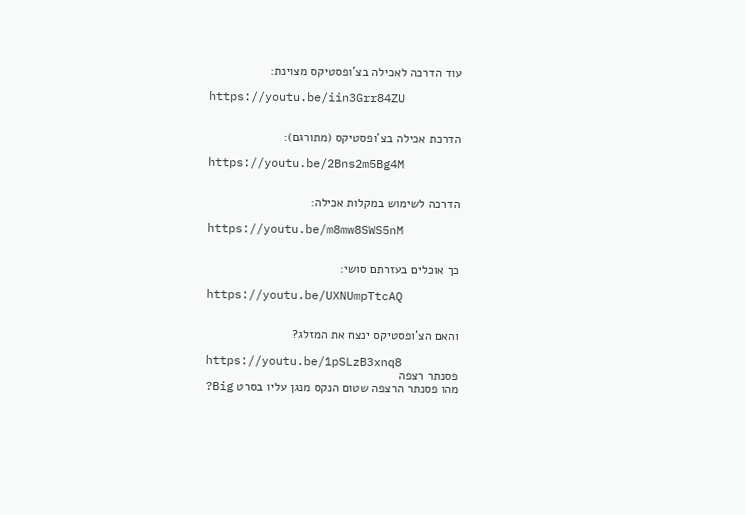עוד הדרכה לאכילה בצ’ופסטיקס מצוינת:

https://youtu.be/iin3Grr84ZU


הדרכת אכילה בצ'ופסטיקס (מתורגם):

https://youtu.be/2Bns2m5Bg4M


הדרכה לשימוש במקלות אכילה:

https://youtu.be/m8mw8SWS5nM


כך אוכלים בעזרתם סושי:

https://youtu.be/UXNUmpTtcAQ


והאם הצ'ופסטיקס ינצח את המזלג?

https://youtu.be/1pSLzB3xnq8
פסנתר רצפה
מהו פסנתר הרצפה שטום הנקס מנגן עליו בסרט Big?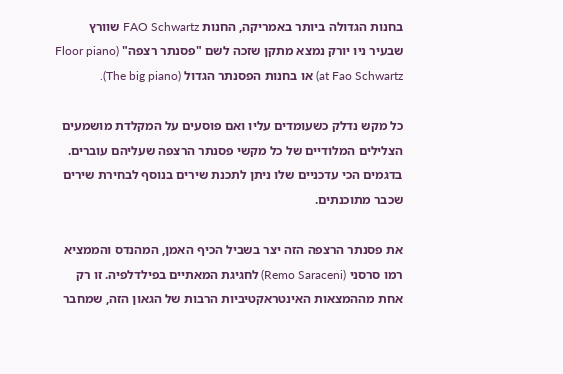בחנות הגדולה ביותר באמריקה, החנות FAO Schwartz שוורץ שבעיר ניו יורק נמצא מתקן שזכה לשם "פסנתר רצפה" (Floor piano at Fao Schwartz) או בחנות הפסנתר הגדול (The big piano).

כל מקש נדלק כשעומדים עליו ואם פוסעים על המקלדת מושמעים הצלילים המלודיים של כל מקשי פסנתר הרצפה שעליהם עוברים. בדגמים הכי עדכניים שלו ניתן לתכנת שירים בנוסף לבחירת שירים שכבר מתוכנתים.

את פסנתר הרצפה הזה יצר בשביל הכיף האמן, המהנדס והממציא רמו סרסני (Remo Saraceni) לחגיגת המאתיים בפילדלפיה. זו רק אחת מההמצאות האינטראקטיביות הרבות של הגאון הזה, שמחבר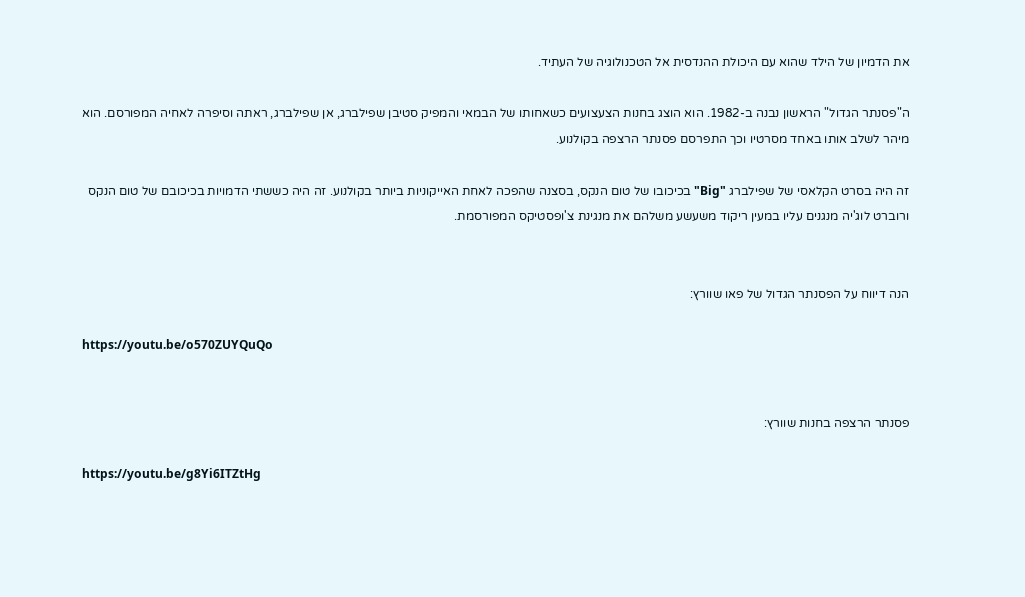את הדמיון של הילד שהוא עם היכולת ההנדסית אל הטכנולוגיה של העתיד.

ה"פסנתר הגדול" הראשון נבנה ב-1982. הוא הוצג בחנות הצעצועים כשאחותו של הבמאי והמפיק סטיבן שפילברג, אן שפילברג, ראתה וסיפרה לאחיה המפורסם. הוא מיהר לשלב אותו באחד מסרטיו וכך התפרסם פסנתר הרצפה בקולנוע.

זה היה בסרט הקלאסי של שפילברג "Big" בכיכובו של טום הנקס, בסצנה שהפכה לאחת האייקוניות ביותר בקולנוע. זה היה כששתי הדמויות בכיכובם של טום הנקס ורוברט לוג'יה מנגנים עליו במעין ריקוד משעשע משלהם את מנגינת צ'ופסטיקס המפורסמת.


הנה דיווח על הפסנתר הגדול של פאו שוורץ:

https://youtu.be/o570ZUYQuQo


פסנתר הרצפה בחנות שוורץ:

https://youtu.be/g8Yi6ITZtHg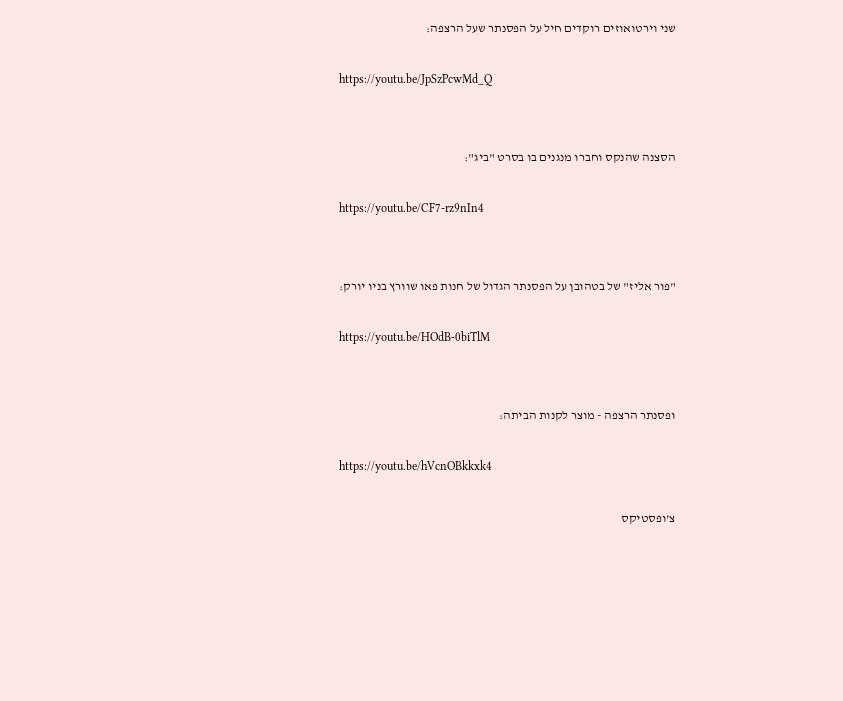שני וירטואוזים רוקדים חיל על הפסנתר שעל הרצפה:

https://youtu.be/JpSzPcwMd_Q


הסצנה שהנקס וחברו מנגנים בו בסרט "ביג":

https://youtu.be/CF7-rz9nIn4


"פור אליז" של בטהובן על הפסנתר הגדול של חנות פאו שוורץ בניו יורק:

https://youtu.be/HOdB-0biTlM


ופסנתר הרצפה - מוצר לקנות הביתה:

https://youtu.be/hVcnOBkkxk4

צ'ופסטיקס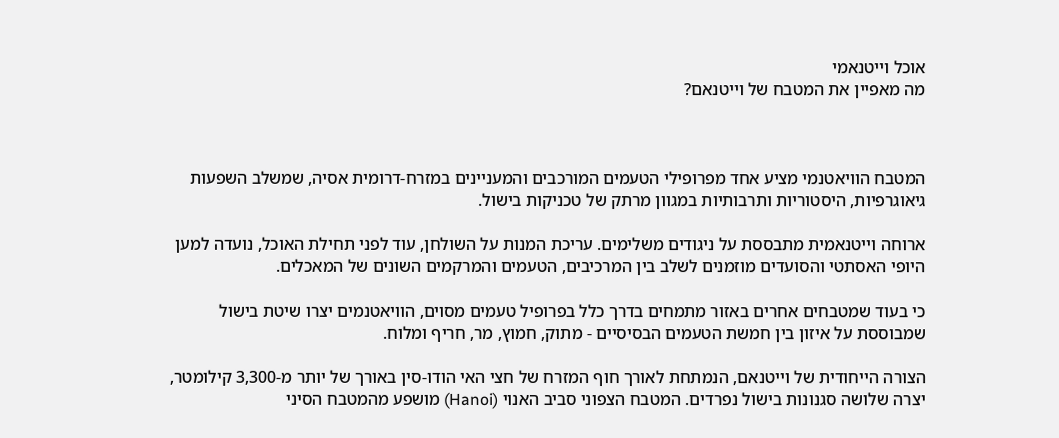אוכל וייטנאמי
מה מאפיין את המטבח של וייטנאם?



המטבח הוויאטנמי מציע אחד מפרופילי הטעמים המורכבים והמעניינים במזרח-דרומית אסיה, שמשלב השפעות גיאוגרפיות, היסטוריות ותרבותיות במגוון מרתק של טכניקות בישול.

ארוחה וייטנאמית מתבססת על ניגודים משלימים. עריכת המנות על השולחן, עוד לפני תחילת האוכל, נועדה למען היופי האסתטי והסועדים מוזמנים לשלב בין המרכיבים, הטעמים והמרקמים השונים של המאכלים.

כי בעוד שמטבחים אחרים באזור מתמחים בדרך כלל בפרופיל טעמים מסוים, הוויאטנמים יצרו שיטת בישול שמבוססת על איזון בין חמשת הטעמים הבסיסיים - מתוק, חמוץ, מר, חריף ומלוח.

הצורה הייחודית של וייטנאם, הנמתחת לאורך חוף המזרח של חצי האי הודו-סין באורך של יותר מ-3,300 קילומטר, יצרה שלושה סגנונות בישול נפרדים. המטבח הצפוני סביב האנוי (Hanoi) מושפע מהמטבח הסיני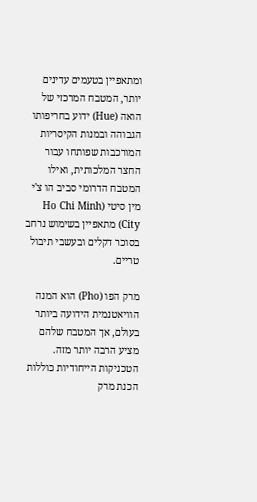ומתאפיין בטעמים עדינים יותר, המטבח המרכזי של הואה (Hue) ידוע בחריפותו הגבוהה ובמנות הקיסריות המורכבות שפותחו עבור החצר המלכותית, ואילו המטבח הדרומי סביב הו צ'י מין סיטי (Ho Chi Minh City) מתאפיין בשימוש נרחב בסוכר דקלים ובעשבי תיבול טריים.

מרק הפו (Pho) הוא המנה הוויאטנמית הידועה ביותר בעולם, אך המטבח שלהם מציע הרבה יותר מזה. הטכניקות הייחודיות כוללות הכנת מרק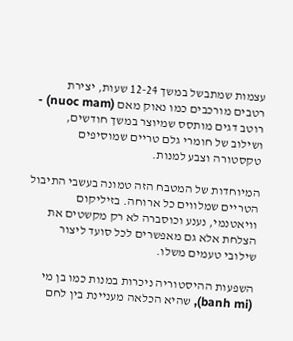עצמות שמתבשל במשך 12-24 שעות, יצירת רטבים מורכבים כמו נאוק מאם (nuoc mam) - רוטב דגים מותסס שמיוצר במשך חודשים, ושילוב של חומרי גלם טריים שמוסיפים טקסטורה וצבע למנות.

המיוחדות של המטבח הזה טמונה בעשבי התיבול הטריים שמלווים כל ארוחה. בזיליקום וויאטנמי, נענע וכוסברה לא רק מקשטים את הצלחת אלא גם מאפשרים לכל סועד ליצור שילובי טעמים משלו.

השפעות ההיסטוריה ניכרות במנות כמו בן מי (banh mi), שהיא הכלאה מעניינת בין לחם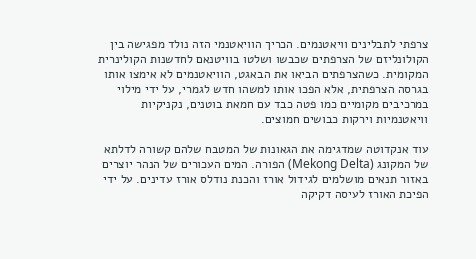צרפתי לתבלינים וויאטנמים. הכריך הוויאטנמי הזה נולד מפגישה בין הקולונליזם של הצרפתים שכבשו ושלטו בוויטנאם לחדשנות הקולינרית המקומית. כשהצרפתים הביאו את הבאגט, הוויאטנמים לא אימצו אותו בגרסה הצרפתית, אלא הפכו אותו למשהו חדש לגמרי, על ידי מילוי במרכיבים מקומיים כמו פטה כבד עם חמאת בוטנים, נקניקיות וויאטנמיות וירקות כבושים חמוצים.

עוד אנקדוטה שמדגימה את הגאונות של המטבח שלהם קשורה לדלתא של המקונג (Mekong Delta) הפורה. המים העכורים של הנהר יוצרים באזור תנאים מושלמים לגידול אורז והכנת נודלס אורז עדינים. על ידי הפיכת האורז לעיסה דקיקה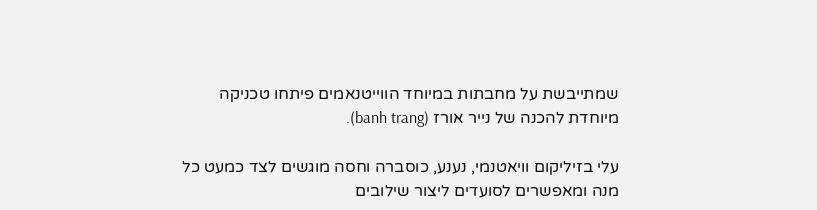שמתייבשת על מחבתות במיוחד הווייטנאמים פיתחו טכניקה מיוחדת להכנה של נייר אורז (banh trang).

עלי בזיליקום וויאטנמי, נענע, כוסברה וחסה מוגשים לצד כמעט כל מנה ומאפשרים לסועדים ליצור שילובים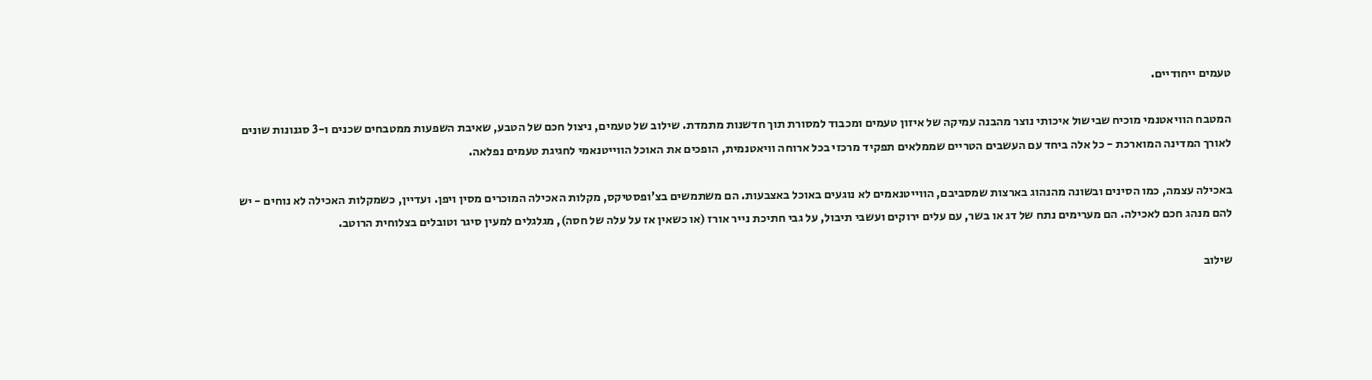טעמים ייחודיים.

המטבח הוויאטנמי מוכיח שבישול איכותי נוצר מהבנה עמיקה של איזון טעמים ומכבוד למסורת תוך חדשנות מתמדת. שילוב של טעמים, ניצול חכם של הטבע, שאיבת השפעות ממטבחים שכנים ו-3 סגנונות שונים לאורך המדינה המוארכת - כל אלה ביחד עם העשבים הטריים שממלאים תפקיד מרכזי בכל ארוחה וויאטנמית, הופכים את האוכל הווייטנאמי לחגיגת טעמים נפלאה.

באכילה עצמה, כמו הסינים ובשונה מהנהוג בארצות שמסביבם, הווייטנאמים לא נוגעים באוכל באצבעות. הם משתמשים בצ'ופסטיקס, מקלות האכילה המוכרים מסין ויפן. ועדיין, כשמקלות האכילה לא נוחים - יש להם מנהג חכם לאכילה. הם מערימים נתח של דג או בשר, עם עלים ירוקים ועשבי תיבול, על גבי חתיכת נייר אורז (או כשאין אז על עלה של חסה), מגלגלים למעין סיגר וטובלים בצלוחית הרוטב.

שילוב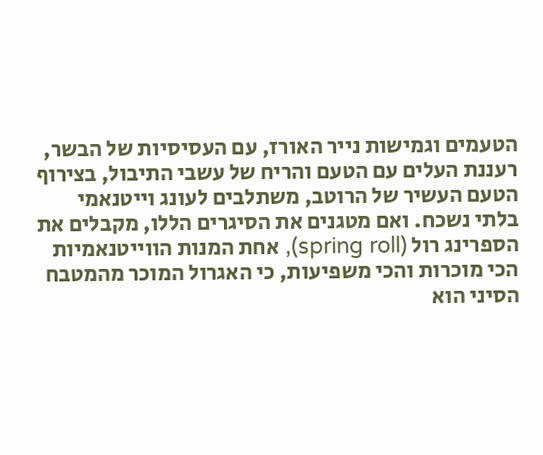הטעמים וגמישות נייר האורז, עם העסיסיות של הבשר, רעננת העלים עם הטעם והריח של עשבי התיבול, בצירוף הטעם העשיר של הרוטב, משתלבים לעונג וייטנאמי בלתי נשכח. ואם מטגנים את הסיגרים הללו, מקבלים את הספרינג רול (spring roll), אחת המנות הווייטנאמיות הכי מוכרות והכי משפיעות, כי האגרול המוכר מהמטבח הסיני הוא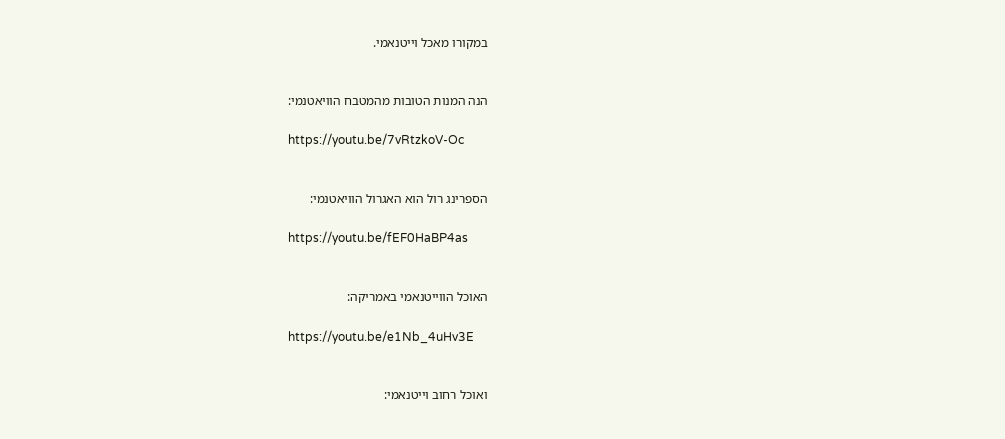במקורו מאכל וייטנאמי.


הנה המנות הטובות מהמטבח הוויאטנמי:

https://youtu.be/7vRtzkoV-Oc


הספרינג רול הוא האגרול הוויאטנמי:

https://youtu.be/fEF0HaBP4as


האוכל הווייטנאמי באמריקה:

https://youtu.be/e1Nb_4uHv3E


ואוכל רחוב וייטנאמי: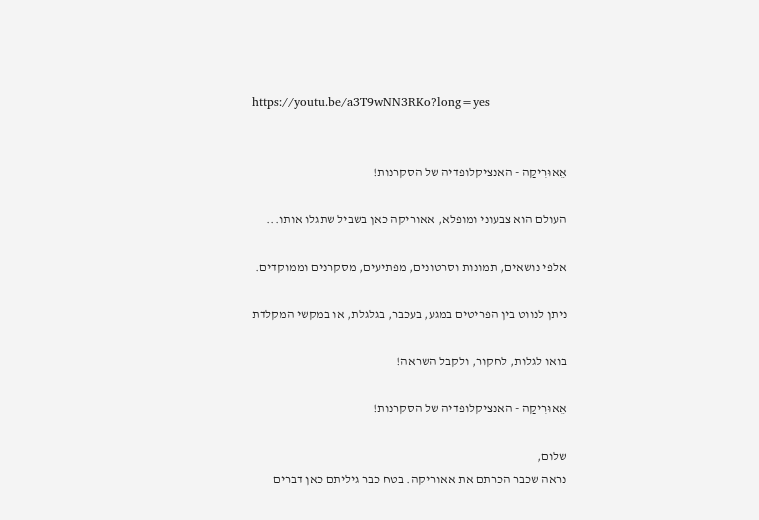https://youtu.be/a3T9wNN3RKo?long=yes


אֵאוּרִיקַה - האנציקלופדיה של הסקרנות!

העולם הוא צבעוני ומופלא, אאוריקה כאן בשביל שתגלו אותו...

אלפי נושאים, תמונות וסרטונים, מפתיעים, מסקרנים וממוקדים.

ניתן לנווט בין הפריטים במגע, בעכבר, בגלגלת, או במקשי המקלדת

בואו לגלות, לחקור, ולקבל השראה!

אֵאוּרִיקַה - האנציקלופדיה של הסקרנות!

שלום,
נראה שכבר הכרתם את אאוריקה. בטח כבר גיליתם כאן דברים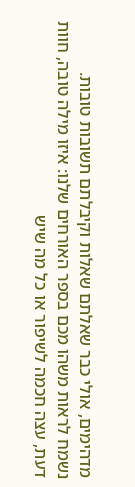מדהימים, אולי כבר שאלתם שאלות וקיבלתם תשובות טובות.
נשמח לראות משהו מכם בספר האורחים שלנו: איזו מילה טובה, חוות דעת, עצה חכמה לשיפור או כל מה שיש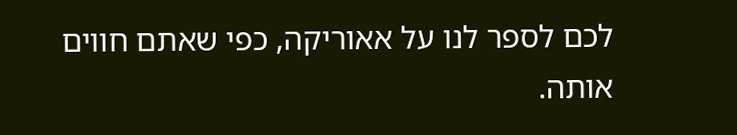לכם לספר לנו על אאוריקה, כפי שאתם חווים אותה.